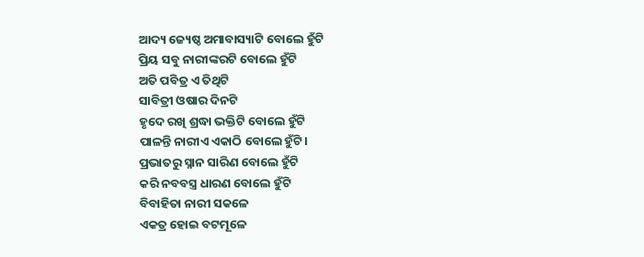ଆଦ୍ୟ ଜ୍ୟେଷ୍ଠ ଅମାବାସ୍ୟାଟି ବୋଲେ ହୁଁଟି
ପ୍ରିୟ ସବୁ ନାରୀଙ୍କରଟି ବୋଲେ ହୁଁଟି
ଅତି ପବିତ୍ର ଏ ତିଥିଟି
ସାବିତ୍ରୀ ଓଷାର ଦିନଟି
ହୃଦେ ରଖି ଶ୍ରଦ୍ଧା ଭକ୍ତିଟି ବୋଲେ ହୁଁଟି
ପାଳନ୍ତି ନାରୀଏ ଏକାଠି ବୋଲେ ହୁଁଟି।
ପ୍ରଭାତରୁ ସ୍ନାନ ସାରିଣ ବୋଲେ ହୁଁଟି
କରି ନବବସ୍ତ୍ର ଧାରଣ ବୋଲେ ହୁଁଟି
ବିବାହିତା ନାରୀ ସକଳେ
ଏକତ୍ର ହୋଇ ବଟମୂଳେ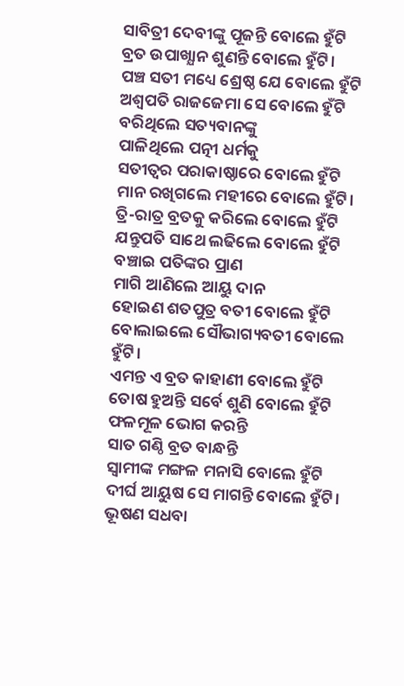ସାବିତ୍ରୀ ଦେବୀଙ୍କୁ ପୂଜନ୍ତି ବୋଲେ ହୁଁଟି
ବ୍ରତ ଉପାଖ୍ଯାନ ଶୁଣନ୍ତି ବୋଲେ ହୁଁଟି।
ପଞ୍ଚ ସତୀ ମଧ୍ୟେ ଶ୍ରେଷ୍ଠ ଯେ ବୋଲେ ହୁଁଟି
ଅଶ୍ବପତି ରାଜଜେମା ସେ ବୋଲେ ହୁଁଟି
ବରିଥିଲେ ସତ୍ୟବାନଙ୍କୁ
ପାଳିଥିଲେ ପତ୍ନୀ ଧର୍ମକୁ
ସତୀତ୍ୱର ପରାକାଷ୍ଠାରେ ବୋଲେ ହୁଁଟି
ମାନ ରଖିଗଲେ ମହୀରେ ବୋଲେ ହୁଁଟି।
ତ୍ରି-ରାତ୍ର ବ୍ରତକୁ କରିଲେ ବୋଲେ ହୁଁଟି
ଯନ୍ତୁପତି ସାଥେ ଲଢିଲେ ବୋଲେ ହୁଁଟି
ବଞ୍ଚାଇ ପତିଙ୍କର ପ୍ରାଣ
ମାଗି ଆଣିଲେ ଆୟୁ ଦାନ
ହୋଇଣ ଶତପୁତ୍ର ବତୀ ବୋଲେ ହୁଁଟି
ବୋଲାଇଲେ ସୌଭାଗ୍ୟବତୀ ବୋଲେ ହୁଁଟି।
ଏମନ୍ତ ଏ ବ୍ରତ କାହାଣୀ ବୋଲେ ହୁଁଟି
ତୋଷ ହୁଅନ୍ତି ସର୍ବେ ଶୁଣି ବୋଲେ ହୁଁଟି
ଫଳମୂଳ ଭୋଗ କରନ୍ତି
ସାତ ଗଣ୍ଠି ବ୍ରତ ବାନ୍ଧନ୍ତି
ସ୍ବାମୀଙ୍କ ମଙ୍ଗଳ ମନାସି ବୋଲେ ହୁଁଟି
ଦୀର୍ଘ ଆୟୁଷ ସେ ମାଗନ୍ତି ବୋଲେ ହୁଁଟି।
ଭୂଷଣ ସଧବା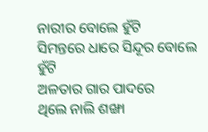ନାରୀର ବୋଲେ ହୁଁଟି
ସିମନ୍ତରେ ଧାରେ ସିନ୍ଦୂର ବୋଲେ ହୁଁଟି
ଅଳତାର ଗାର ପାଦରେ
ଥିଲେ ନାଲି ଶଙ୍ଖା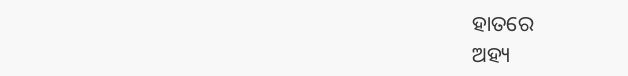ହାତରେ
ଅହ୍ୟ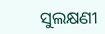ସୁଲକ୍ଷଣୀ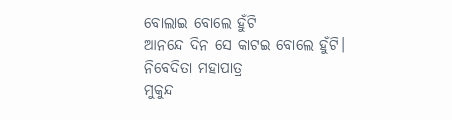ବୋଲାଇ ବୋଲେ ହୁଁଟି
ଆନନ୍ଦେ ଦିନ ସେ କାଟଇ ବୋଲେ ହୁଁଟି।
ନିବେଦିତା ମହାପାତ୍ର
ମୁକୁନ୍ଦ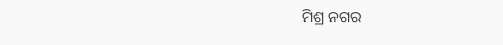ମିଶ୍ର ନଗର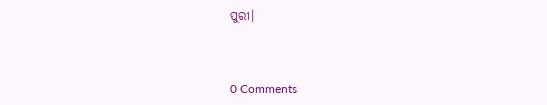ପୁରୀ।



0 Comments